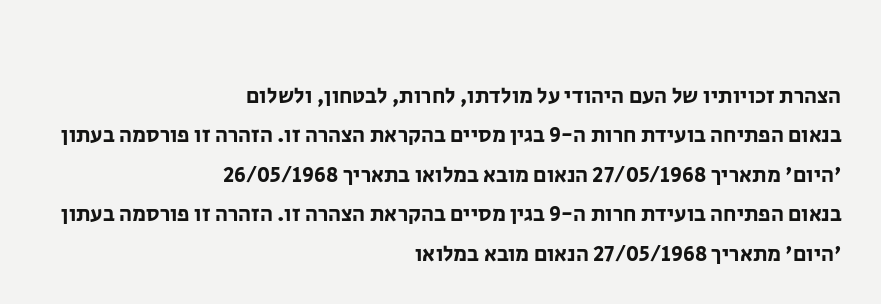הצהרת זכויותיו של העם היהודי על מולדתו, לחרות, לבטחון, ולשלום
בנאום הפתיחה בועידת חרות ה-9 בגין מסיים בהקראת הצהרה זו. הזהרה זו פורסמה בעתון 'היום' מתאריך 27/05/1968 הנאום מובא במלואו בתאריך 26/05/1968
בנאום הפתיחה בועידת חרות ה-9 בגין מסיים בהקראת הצהרה זו. הזהרה זו פורסמה בעתון 'היום' מתאריך 27/05/1968 הנאום מובא במלואו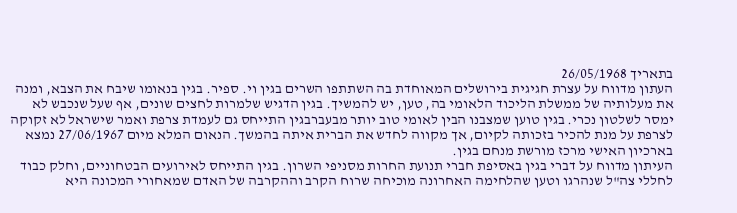בתאריך 26/05/1968
העתון מדווח על עצרת חגיגית בירושלים המאוחדת בה השתתפו השרים בגין וי. ספיר. בגין בנאומו שיבח את הצבא, ומנה את מעלותיה של ממשלת הליכוד הלאומי בה, טען, יש להמשיך. בגין הדגיש שלמרות לחצים שונים, אף שעל שנכבש לא ימסר לשלטון נכרי. בגין טוען שמצבנו הבין לאומי טוב יותר מבעברבגין התייחס גם לעמדת צרפת ואמר שישראל לא זקוקה לצרפת על מנת להכיר בזכותה לקיום, אך מקווה לחדש את הברית איתה בהמשך. הנאום המלא מיום 27/06/1967 נמצא בארכיון האישי מרכז מורשת מנחם בגין.
העיתון מדווח על דברי בגין באסיפת חברי תנועת החרות מסניפי השרון. בגין התייחס לאירועים הבטחוניים, וחלק כבוד לחללי צה"ל שנהרגו וטען שהלחימה האחרונה מוכיחה שרוח הקרב וההקרבה של האדם שמאחורי המכונה היא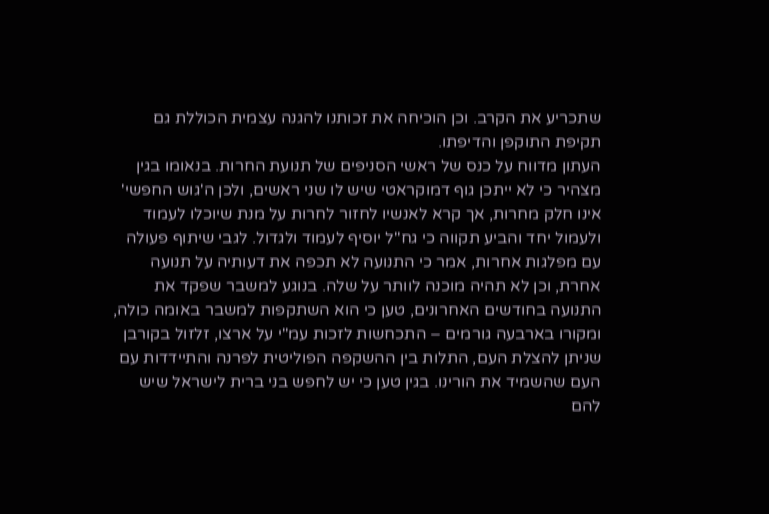שתכריע את הקרב. וכן הוכיחה את זכותנו להגנה עצמית הכוללת גם תקיפת התוקפן והדיפתו.
העתון מדווח על כנס של ראשי הסניפים של תנועת החרות. בנאומו בגין מצהיר כי לא ייתכן גוף דמוקראטי שיש לו שני ראשים, ולכן ה'גוש החפשי' אינו חלק מחרות, אך קרא לאנשיו לחזור לחרות על מנת שיוכלו לעמוד ולעמול יחד והביע תקווה כי גח"ל יוסיף לעמוד ולגדול. לגבי שיתוף פעולה עם מפלגות אחרות, אמר כי התנועה לא תכפה את דעותיה על תנועה אחרת, וכן לא תהיה מוכנה לוותר על שלה. בנוגע למשבר שפקד את התנועה בחודשים האחרונים, טען כי הוא השתקפות למשבר באומה כולה, ומקורו בארבעה גורמים – התכחשות לזכות עמ"י על ארצו, זלזול בקורבן שניתן להצלת העם, התלות בין ההשקפה הפוליטית לפרנה והתיידדות עם העם שהשמיד את הורינו. בגין טען כי יש לחפש בני ברית לישראל שיש להם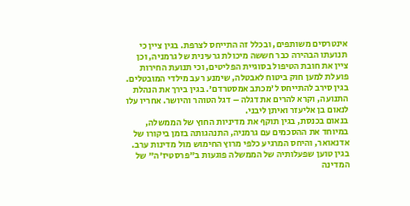אינטרסים משותפים, ובכלל זה התייחס לצרפת. בגין ציין כי תנועתו הבהירה כבר חששה מיכולת גרעינית של גרמניה, וכן ציין את חובת הטיפול בסוגיית הפליטים, וכי תנועת החירות פועלת למען חוק ביטוח לאבטלה, שימנע רעב מילדי המובטלים. בגין סירב להתייחס ל'מכתב אמסטרדם'. בגין בירך את הנהלת התנועה, וקרא להרים את דגלה – דגל הטוהר והיושר. אחריו עלו לנאום בן אליעזר ואיתן ליבני.
בנאום בכנסת, בגין תוקף את מדיניות החוץ של הממשלה, במיוחד את ההסכמים עם גרמניה, התנהגותה בזמן ביקורו של אדנאואר, והיחס המרגיע כלפי מרוץ החימוש מול מדינות ערב. בגין טוען שפעלותיה של הממשלה פוגעות ב"פרסטיז'ה" של המדינה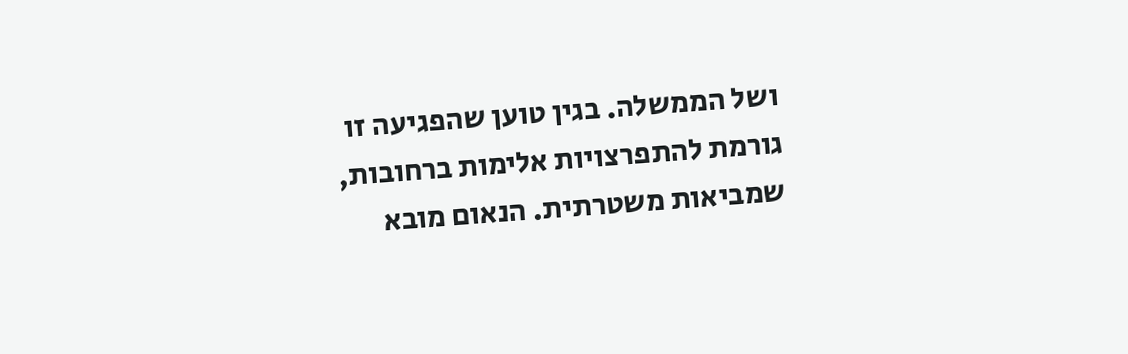ושל הממשלה. בגין טוען שהפגיעה זו גורמת להתפרצויות אלימות ברחובות, שמביאות משטרתית. הנאום מובא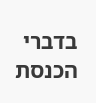בדברי הכנסת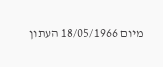מיום 18/05/1966 העתון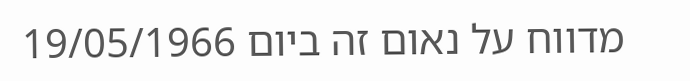מדווח על נאום זה ביום 19/05/1966